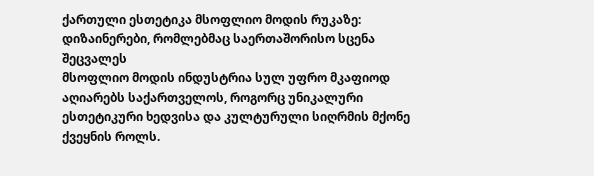ქართული ესთეტიკა მსოფლიო მოდის რუკაზე: დიზაინერები, რომლებმაც საერთაშორისო სცენა შეცვალეს
მსოფლიო მოდის ინდუსტრია სულ უფრო მკაფიოდ აღიარებს საქართველოს, როგორც უნიკალური ესთეტიკური ხედვისა და კულტურული სიღრმის მქონე ქვეყნის როლს.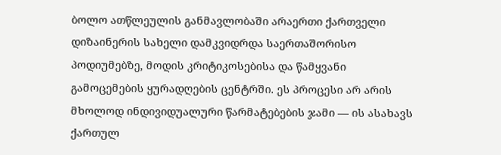ბოლო ათწლეულის განმავლობაში არაერთი ქართველი დიზაინერის სახელი დამკვიდრდა საერთაშორისო პოდიუმებზე, მოდის კრიტიკოსებისა და წამყვანი გამოცემების ყურადღების ცენტრში. ეს პროცესი არ არის მხოლოდ ინდივიდუალური წარმატებების ჯამი — ის ასახავს ქართულ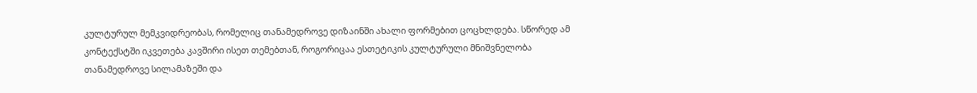კულტურულ მემკვიდრეობას, რომელიც თანამედროვე დიზაინში ახალი ფორმებით ცოცხლდება. სწორედ ამ კონტექსტში იკვეთება კავშირი ისეთ თემებთან, როგორიცაა ესთეტიკის კულტურული მნიშვნელობა თანამედროვე სილამაზეში და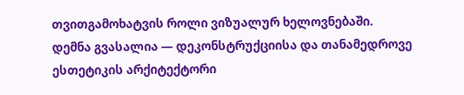თვითგამოხატვის როლი ვიზუალურ ხელოვნებაში.
დემნა გვასალია — დეკონსტრუქციისა და თანამედროვე ესთეტიკის არქიტექტორი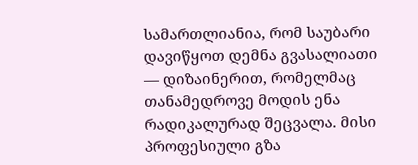სამართლიანია, რომ საუბარი დავიწყოთ დემნა გვასალიათი — დიზაინერით, რომელმაც თანამედროვე მოდის ენა რადიკალურად შეცვალა. მისი პროფესიული გზა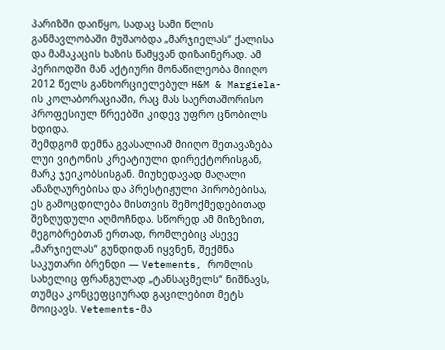პარიზში დაიწყო, სადაც სამი წლის განმავლობაში მუშაობდა „მარჯიელას“ ქალისა და მამაკაცის ხაზის წამყვან დიზაინერად. ამ პერიოდში მან აქტიური მონაწილეობა მიიღო 2012 წელს განხორციელებულ H&M & Margiela-ის კოლაბორაციაში, რაც მას საერთაშორისო პროფესიულ წრეებში კიდევ უფრო ცნობილს ხდიდა.
შემდგომ დემნა გვასალიამ მიიღო შეთავაზება ლუი ვიტონის კრეატიული დირექტორისგან, მარკ ჯეიკობსისგან. მიუხედავად მაღალი ანაზღაურებისა და პრესტიჟული პირობებისა, ეს გამოცდილება მისთვის შემოქმედებითად შეზღუდული აღმოჩნდა. სწორედ ამ მიზეზით, მეგობრებთან ერთად, რომლებიც ასევე „მარჯიელას“ გუნდიდან იყვნენ, შექმნა საკუთარი ბრენდი — Vetements, რომლის სახელიც ფრანგულად „ტანსაცმელს“ ნიშნავს, თუმცა კონცეფციურად გაცილებით მეტს მოიცავს. Vetements-მა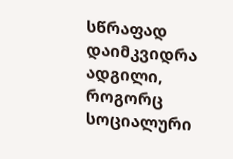სწრაფად დაიმკვიდრა ადგილი, როგორც სოციალური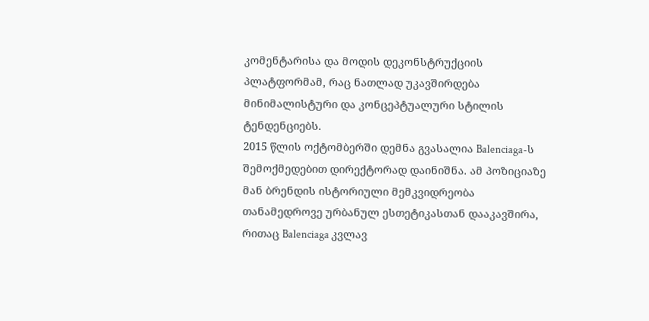კომენტარისა და მოდის დეკონსტრუქციის პლატფორმამ, რაც ნათლად უკავშირდება მინიმალისტური და კონცეპტუალური სტილის ტენდენციებს.
2015 წლის ოქტომბერში დემნა გვასალია Balenciaga-ს შემოქმედებით დირექტორად დაინიშნა. ამ პოზიციაზე მან ბრენდის ისტორიული მემკვიდრეობა თანამედროვე ურბანულ ესთეტიკასთან დააკავშირა, რითაც Balenciaga კვლავ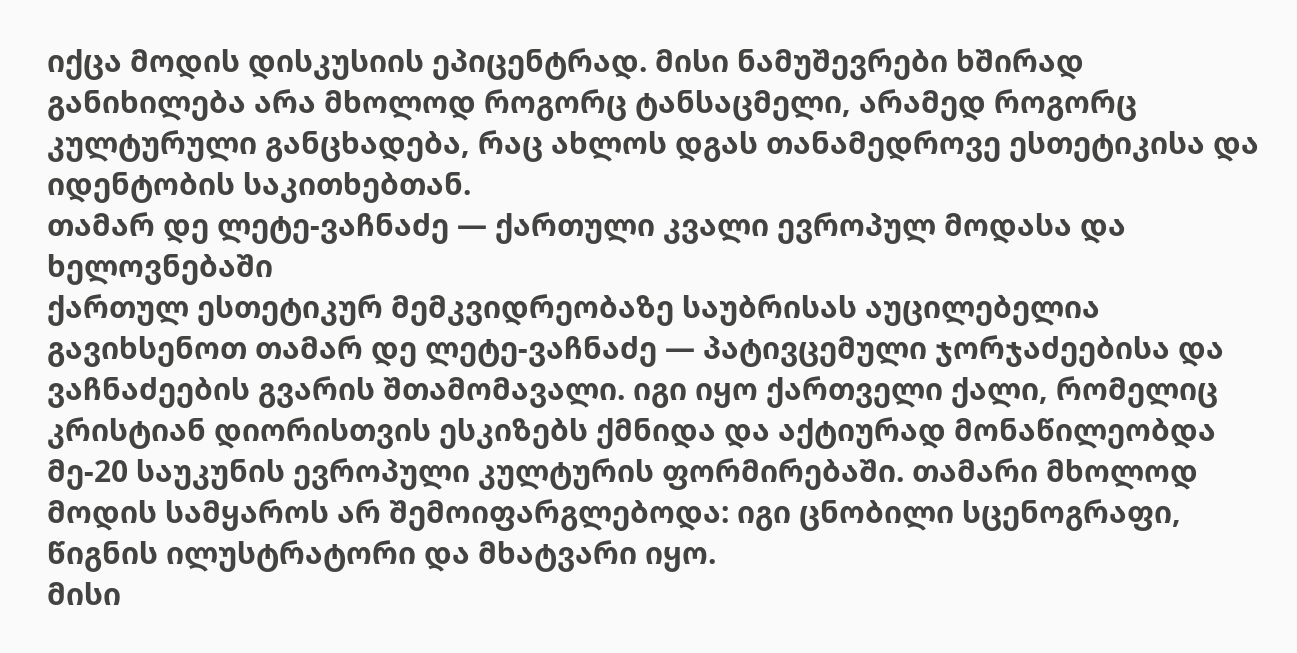იქცა მოდის დისკუსიის ეპიცენტრად. მისი ნამუშევრები ხშირად განიხილება არა მხოლოდ როგორც ტანსაცმელი, არამედ როგორც კულტურული განცხადება, რაც ახლოს დგას თანამედროვე ესთეტიკისა და იდენტობის საკითხებთან.
თამარ დე ლეტე-ვაჩნაძე — ქართული კვალი ევროპულ მოდასა და ხელოვნებაში
ქართულ ესთეტიკურ მემკვიდრეობაზე საუბრისას აუცილებელია გავიხსენოთ თამარ დე ლეტე-ვაჩნაძე — პატივცემული ჯორჯაძეებისა და ვაჩნაძეების გვარის შთამომავალი. იგი იყო ქართველი ქალი, რომელიც კრისტიან დიორისთვის ესკიზებს ქმნიდა და აქტიურად მონაწილეობდა მე-20 საუკუნის ევროპული კულტურის ფორმირებაში. თამარი მხოლოდ მოდის სამყაროს არ შემოიფარგლებოდა: იგი ცნობილი სცენოგრაფი, წიგნის ილუსტრატორი და მხატვარი იყო.
მისი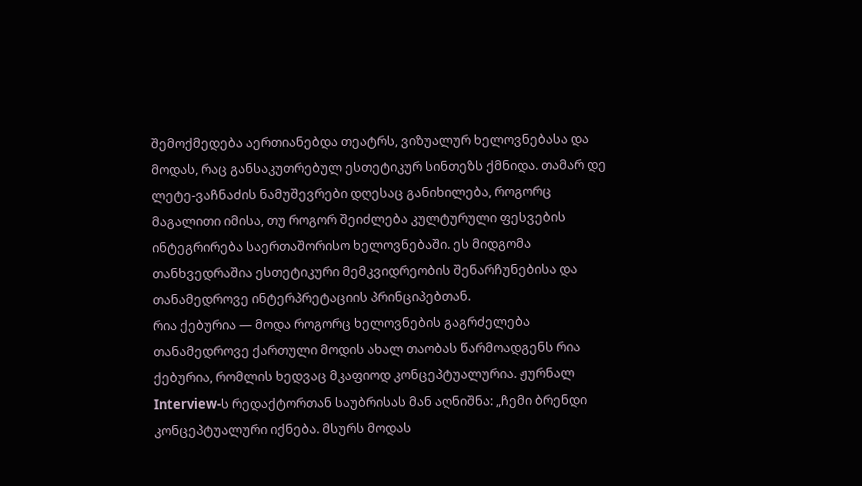შემოქმედება აერთიანებდა თეატრს, ვიზუალურ ხელოვნებასა და მოდას, რაც განსაკუთრებულ ესთეტიკურ სინთეზს ქმნიდა. თამარ დე ლეტე-ვაჩნაძის ნამუშევრები დღესაც განიხილება, როგორც მაგალითი იმისა, თუ როგორ შეიძლება კულტურული ფესვების ინტეგრირება საერთაშორისო ხელოვნებაში. ეს მიდგომა თანხვედრაშია ესთეტიკური მემკვიდრეობის შენარჩუნებისა და თანამედროვე ინტერპრეტაციის პრინციპებთან.
რია ქებურია — მოდა როგორც ხელოვნების გაგრძელება
თანამედროვე ქართული მოდის ახალ თაობას წარმოადგენს რია ქებურია, რომლის ხედვაც მკაფიოდ კონცეპტუალურია. ჟურნალ Interview-ს რედაქტორთან საუბრისას მან აღნიშნა: „ჩემი ბრენდი კონცეპტუალური იქნება. მსურს მოდას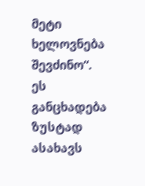მეტი ხელოვნება შევძინო“. ეს განცხადება ზუსტად ასახავს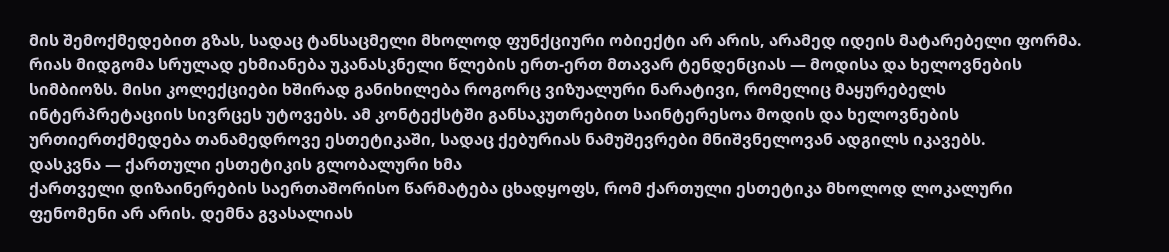მის შემოქმედებით გზას, სადაც ტანსაცმელი მხოლოდ ფუნქციური ობიექტი არ არის, არამედ იდეის მატარებელი ფორმა.
რიას მიდგომა სრულად ეხმიანება უკანასკნელი წლების ერთ-ერთ მთავარ ტენდენციას — მოდისა და ხელოვნების სიმბიოზს. მისი კოლექციები ხშირად განიხილება როგორც ვიზუალური ნარატივი, რომელიც მაყურებელს ინტერპრეტაციის სივრცეს უტოვებს. ამ კონტექსტში განსაკუთრებით საინტერესოა მოდის და ხელოვნების ურთიერთქმედება თანამედროვე ესთეტიკაში, სადაც ქებურიას ნამუშევრები მნიშვნელოვან ადგილს იკავებს.
დასკვნა — ქართული ესთეტიკის გლობალური ხმა
ქართველი დიზაინერების საერთაშორისო წარმატება ცხადყოფს, რომ ქართული ესთეტიკა მხოლოდ ლოკალური ფენომენი არ არის. დემნა გვასალიას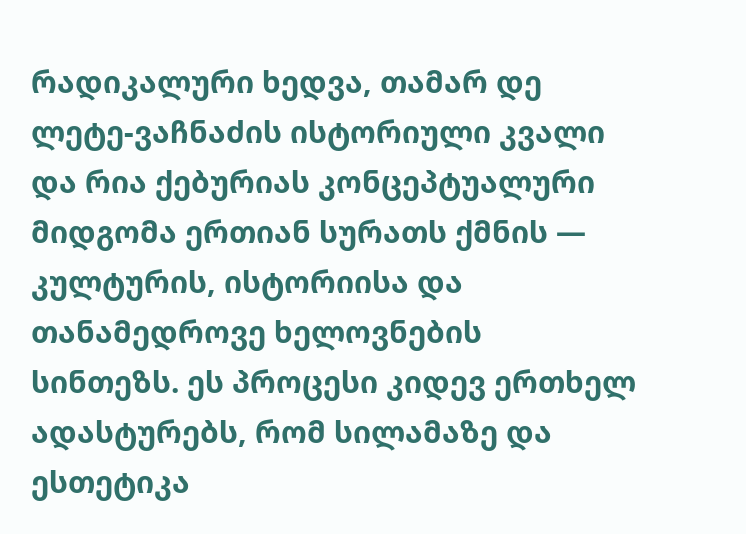რადიკალური ხედვა, თამარ დე ლეტე-ვაჩნაძის ისტორიული კვალი და რია ქებურიას კონცეპტუალური მიდგომა ერთიან სურათს ქმნის — კულტურის, ისტორიისა და თანამედროვე ხელოვნების სინთეზს. ეს პროცესი კიდევ ერთხელ ადასტურებს, რომ სილამაზე და ესთეტიკა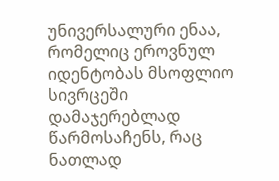უნივერსალური ენაა, რომელიც ეროვნულ იდენტობას მსოფლიო სივრცეში დამაჯერებლად წარმოსაჩენს, რაც ნათლად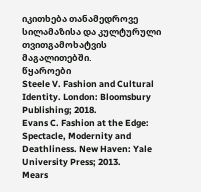იკითხება თანამედროვე სილამაზისა და კულტურული თვითგამოხატვის მაგალითებში.
წყაროები
Steele V. Fashion and Cultural Identity. London: Bloomsbury Publishing; 2018.
Evans C. Fashion at the Edge: Spectacle, Modernity and Deathliness. New Haven: Yale University Press; 2013.
Mears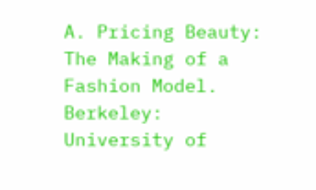A. Pricing Beauty: The Making of a Fashion Model. Berkeley: University of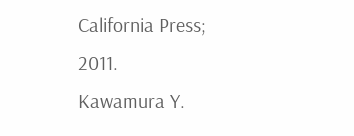California Press; 2011.
Kawamura Y.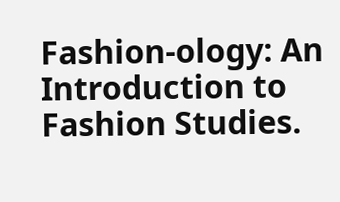Fashion-ology: An Introduction to Fashion Studies.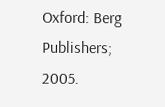Oxford: Berg Publishers; 2005.